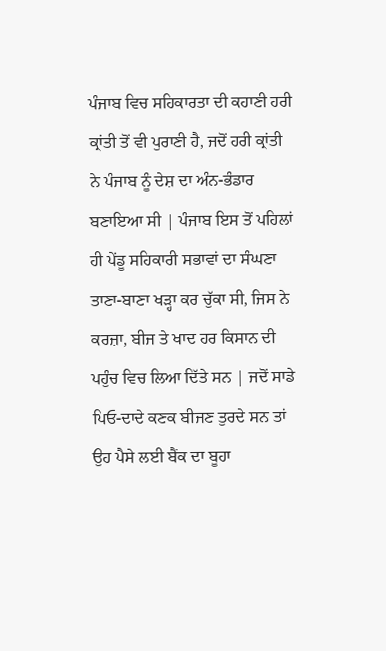ਪੰਜਾਬ ਵਿਚ ਸਹਿਕਾਰਤਾ ਦੀ ਕਹਾਣੀ ਹਰੀ ਕ੍ਰਾਂਤੀ ਤੋਂ ਵੀ ਪੁਰਾਣੀ ਹੈ, ਜਦੋਂ ਹਰੀ ਕ੍ਰਾਂਤੀ ਨੇ ਪੰਜਾਬ ਨੂੰ ਦੇਸ਼ ਦਾ ਅੰਨ-ਭੰਡਾਰ ਬਣਾਇਆ ਸੀ | ਪੰਜਾਬ ਇਸ ਤੋਂ ਪਹਿਲਾਂ ਹੀ ਪੇਂਡੂ ਸਹਿਕਾਰੀ ਸਭਾਵਾਂ ਦਾ ਸੰਘਣਾ ਤਾਣਾ-ਬਾਣਾ ਖੜ੍ਹਾ ਕਰ ਚੁੱਕਾ ਸੀ, ਜਿਸ ਨੇ ਕਰਜ਼ਾ, ਬੀਜ ਤੇ ਖਾਦ ਹਰ ਕਿਸਾਨ ਦੀ ਪਹੁੰਚ ਵਿਚ ਲਿਆ ਦਿੱਤੇ ਸਨ | ਜਦੋਂ ਸਾਡੇ ਪਿਓ-ਦਾਦੇ ਕਣਕ ਬੀਜਣ ਤੁਰਦੇ ਸਨ ਤਾਂ ਉਹ ਪੈਸੇ ਲਈ ਬੈਂਕ ਦਾ ਬੂਹਾ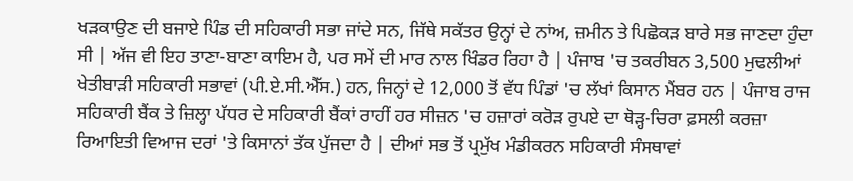ਖੜਕਾਉਣ ਦੀ ਬਜਾਏ ਪਿੰਡ ਦੀ ਸਹਿਕਾਰੀ ਸਭਾ ਜਾਂਦੇ ਸਨ, ਜਿੱਥੇ ਸਕੱਤਰ ਉਨ੍ਹਾਂ ਦੇ ਨਾਂਅ, ਜ਼ਮੀਨ ਤੇ ਪਿਛੋਕੜ ਬਾਰੇ ਸਭ ਜਾਣਦਾ ਹੁੰਦਾ ਸੀ | ਅੱਜ ਵੀ ਇਹ ਤਾਣਾ-ਬਾਣਾ ਕਾਇਮ ਹੈ, ਪਰ ਸਮੇਂ ਦੀ ਮਾਰ ਨਾਲ ਖਿੰਡਰ ਰਿਹਾ ਹੈ | ਪੰਜਾਬ 'ਚ ਤਕਰੀਬਨ 3,500 ਮੁਢਲੀਆਂ ਖੇਤੀਬਾੜੀ ਸਹਿਕਾਰੀ ਸਭਾਵਾਂ (ਪੀ.ਏ.ਸੀ.ਐੱਸ.) ਹਨ, ਜਿਨ੍ਹਾਂ ਦੇ 12,000 ਤੋਂ ਵੱਧ ਪਿੰਡਾਂ 'ਚ ਲੱਖਾਂ ਕਿਸਾਨ ਮੈਂਬਰ ਹਨ | ਪੰਜਾਬ ਰਾਜ ਸਹਿਕਾਰੀ ਬੈਂਕ ਤੇ ਜ਼ਿਲ੍ਹਾ ਪੱਧਰ ਦੇ ਸਹਿਕਾਰੀ ਬੈਂਕਾਂ ਰਾਹੀਂ ਹਰ ਸੀਜ਼ਨ 'ਚ ਹਜ਼ਾਰਾਂ ਕਰੋੜ ਰੁਪਏ ਦਾ ਥੋੜ੍ਹ-ਚਿਰਾ ਫ਼ਸਲੀ ਕਰਜ਼ਾ ਰਿਆਇਤੀ ਵਿਆਜ ਦਰਾਂ 'ਤੇ ਕਿਸਾਨਾਂ ਤੱਕ ਪੁੱਜਦਾ ਹੈ | ਦੀਆਂ ਸਭ ਤੋਂ ਪ੍ਰਮੁੱਖ ਮੰਡੀਕਰਨ ਸਹਿਕਾਰੀ ਸੰਸਥਾਵਾਂ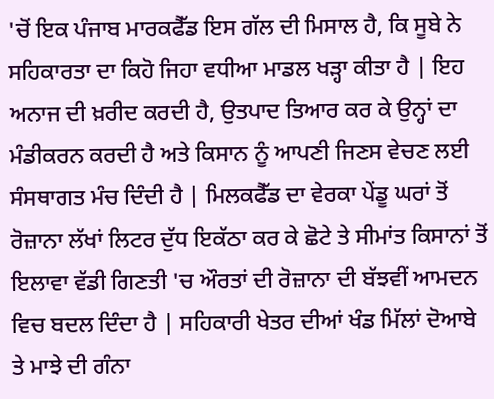'ਚੋਂ ਇਕ ਪੰਜਾਬ ਮਾਰਕਫੈੱਡ ਇਸ ਗੱਲ ਦੀ ਮਿਸਾਲ ਹੈ, ਕਿ ਸੂਬੇ ਨੇ ਸਹਿਕਾਰਤਾ ਦਾ ਕਿਹੋ ਜਿਹਾ ਵਧੀਆ ਮਾਡਲ ਖੜ੍ਹਾ ਕੀਤਾ ਹੈ | ਇਹ ਅਨਾਜ ਦੀ ਖ਼ਰੀਦ ਕਰਦੀ ਹੈ, ਉਤਪਾਦ ਤਿਆਰ ਕਰ ਕੇ ਉਨ੍ਹਾਂ ਦਾ ਮੰਡੀਕਰਨ ਕਰਦੀ ਹੈ ਅਤੇ ਕਿਸਾਨ ਨੂੰ ਆਪਣੀ ਜਿਣਸ ਵੇਚਣ ਲਈ ਸੰਸਥਾਗਤ ਮੰਚ ਦਿੰਦੀ ਹੈ | ਮਿਲਕਫੈੱਡ ਦਾ ਵੇਰਕਾ ਪੇਂਡੂ ਘਰਾਂ ਤੋਂ ਰੋਜ਼ਾਨਾ ਲੱਖਾਂ ਲਿਟਰ ਦੁੱਧ ਇਕੱਠਾ ਕਰ ਕੇ ਛੋਟੇ ਤੇ ਸੀਮਾਂਤ ਕਿਸਾਨਾਂ ਤੋਂ ਇਲਾਵਾ ਵੱਡੀ ਗਿਣਤੀ 'ਚ ਔਰਤਾਂ ਦੀ ਰੋਜ਼ਾਨਾ ਦੀ ਬੱਝਵੀਂ ਆਮਦਨ ਵਿਚ ਬਦਲ ਦਿੰਦਾ ਹੈ | ਸਹਿਕਾਰੀ ਖੇਤਰ ਦੀਆਂ ਖੰਡ ਮਿੱਲਾਂ ਦੋਆਬੇ ਤੇ ਮਾਝੇ ਦੀ ਗੰਨਾ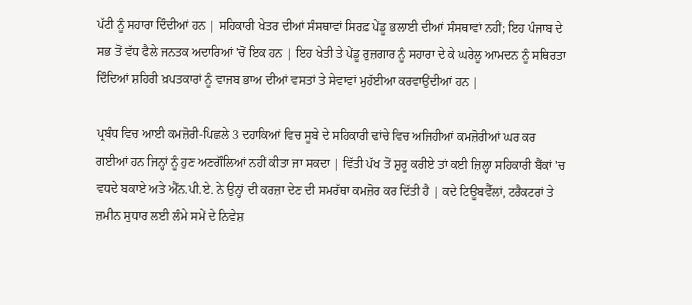ਪੱਟੀ ਨੂੰ ਸਹਾਰਾ ਦਿੰਦੀਆਂ ਹਨ | ਸਹਿਕਾਰੀ ਖੇਤਰ ਦੀਆਂ ਸੰਸਥਾਵਾਂ ਸਿਰਫ਼ ਪੇਂਡੂ ਭਲਾਈ ਦੀਆਂ ਸੰਸਥਾਵਾਂ ਨਹੀਂ; ਇਹ ਪੰਜਾਬ ਦੇ ਸਭ ਤੋਂ ਵੱਧ ਫੈਲੇ ਜਨਤਕ ਅਦਾਰਿਆਂ 'ਚੋਂ ਇਕ ਹਨ | ਇਹ ਖੇਤੀ ਤੇ ਪੇਂਡੂ ਰੁਜ਼ਗਾਰ ਨੂੰ ਸਹਾਰਾ ਦੇ ਕੇ ਘਰੇਲੂ ਆਮਦਨ ਨੂੰ ਸਥਿਰਤਾ ਦਿੰਦਿਆਂ ਸ਼ਹਿਰੀ ਖ਼ਪਤਕਾਰਾਂ ਨੂੰ ਵਾਜਬ ਭਾਅ ਦੀਆਂ ਵਸਤਾਂ ਤੇ ਸੇਵਾਵਾਂ ਮੁਹੱਈਆ ਕਰਵਾਉਂਦੀਆਂ ਹਨ |

ਪ੍ਰਬੰਧ ਵਿਚ ਆਈ ਕਮਜ਼ੋਰੀ-ਪਿਛਲੇ 3 ਦਹਾਕਿਆਂ ਵਿਚ ਸੂਬੇ ਦੇ ਸਹਿਕਾਰੀ ਢਾਂਚੇ ਵਿਚ ਅਜਿਹੀਆਂ ਕਮਜ਼ੋਰੀਆਂ ਘਰ ਕਰ ਗਈਆਂ ਹਨ ਜਿਨ੍ਹਾਂ ਨੂੰ ਹੁਣ ਅਣਗੌਲਿਆਂ ਨਹੀਂ ਕੀਤਾ ਜਾ ਸਕਦਾ | ਵਿੱਤੀ ਪੱਖ ਤੋਂ ਸ਼ੁਰੂ ਕਰੀਏ ਤਾਂ ਕਈ ਜ਼ਿਲ੍ਹਾ ਸਹਿਕਾਰੀ ਬੈਂਕਾਂ 'ਚ ਵਧਦੇ ਬਕਾਏ ਅਤੇ ਐੱਨ.ਪੀ.ਏ. ਨੇ ਉਨ੍ਹਾਂ ਦੀ ਕਰਜ਼ਾ ਦੇਣ ਦੀ ਸਮਰੱਥਾ ਕਮਜ਼ੋਰ ਕਰ ਦਿੱਤੀ ਹੈ | ਕਦੇ ਟਿਊਬਵੈੱਲਾਂ, ਟਰੈਕਟਰਾਂ ਤੇ ਜ਼ਮੀਨ ਸੁਧਾਰ ਲਈ ਲੰਮੇ ਸਮੇਂ ਦੇ ਨਿਵੇਸ਼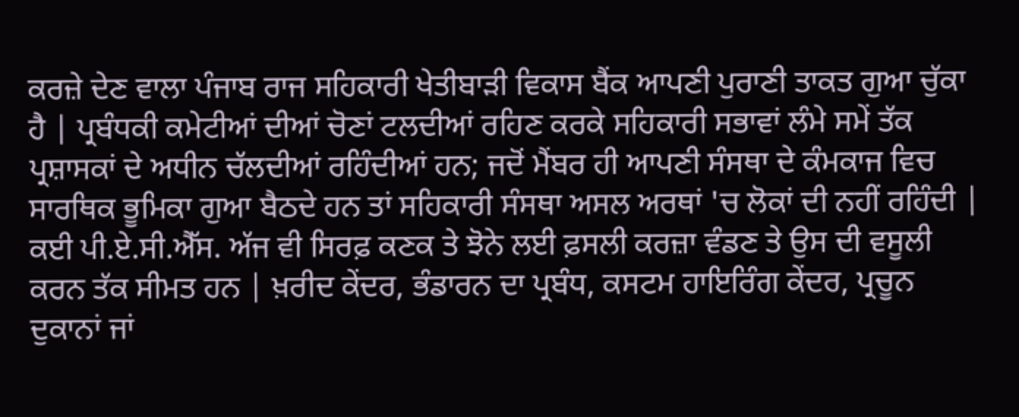ਕਰਜ਼ੇ ਦੇਣ ਵਾਲਾ ਪੰਜਾਬ ਰਾਜ ਸਹਿਕਾਰੀ ਖੇਤੀਬਾੜੀ ਵਿਕਾਸ ਬੈਂਕ ਆਪਣੀ ਪੁਰਾਣੀ ਤਾਕਤ ਗੁਆ ਚੁੱਕਾ ਹੈ | ਪ੍ਰਬੰਧਕੀ ਕਮੇਟੀਆਂ ਦੀਆਂ ਚੋਣਾਂ ਟਲਦੀਆਂ ਰਹਿਣ ਕਰਕੇ ਸਹਿਕਾਰੀ ਸਭਾਵਾਂ ਲੰਮੇ ਸਮੇਂ ਤੱਕ ਪ੍ਰਸ਼ਾਸਕਾਂ ਦੇ ਅਧੀਨ ਚੱਲਦੀਆਂ ਰਹਿੰਦੀਆਂ ਹਨ; ਜਦੋਂ ਮੈਂਬਰ ਹੀ ਆਪਣੀ ਸੰਸਥਾ ਦੇ ਕੰਮਕਾਜ ਵਿਚ ਸਾਰਥਿਕ ਭੂਮਿਕਾ ਗੁਆ ਬੈਠਦੇ ਹਨ ਤਾਂ ਸਹਿਕਾਰੀ ਸੰਸਥਾ ਅਸਲ ਅਰਥਾਂ 'ਚ ਲੋਕਾਂ ਦੀ ਨਹੀਂ ਰਹਿੰਦੀ | ਕਈ ਪੀ.ਏ.ਸੀ.ਐੱਸ. ਅੱਜ ਵੀ ਸਿਰਫ਼ ਕਣਕ ਤੇ ਝੋਨੇ ਲਈ ਫ਼ਸਲੀ ਕਰਜ਼ਾ ਵੰਡਣ ਤੇ ਉਸ ਦੀ ਵਸੂਲੀ ਕਰਨ ਤੱਕ ਸੀਮਤ ਹਨ | ਖ਼ਰੀਦ ਕੇਂਦਰ, ਭੰਡਾਰਨ ਦਾ ਪ੍ਰਬੰਧ, ਕਸਟਮ ਹਾਇਰਿੰਗ ਕੇਂਦਰ, ਪ੍ਰਚੂਨ ਦੁਕਾਨਾਂ ਜਾਂ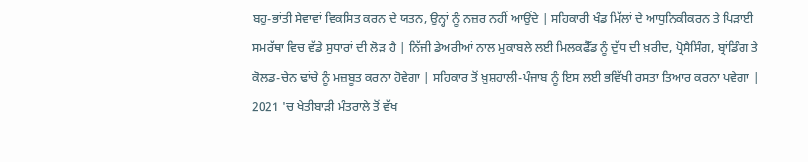ਬਹੁ-ਭਾਂਤੀ ਸੇਵਾਵਾਂ ਵਿਕਸਿਤ ਕਰਨ ਦੇ ਯਤਨ, ਉਨ੍ਹਾਂ ਨੂੰ ਨਜ਼ਰ ਨਹੀਂ ਆਉਂਦੇ | ਸਹਿਕਾਰੀ ਖੰਡ ਮਿੱਲਾਂ ਦੇ ਆਧੁਨਿਕੀਕਰਨ ਤੇ ਪਿੜਾਈ ਸਮਰੱਥਾ ਵਿਚ ਵੱਡੇ ਸੁਧਾਰਾਂ ਦੀ ਲੋੜ ਹੈ | ਨਿੱਜੀ ਡੇਅਰੀਆਂ ਨਾਲ ਮੁਕਾਬਲੇ ਲਈ ਮਿਲਕਫੈੱਡ ਨੂੰ ਦੁੱਧ ਦੀ ਖ਼ਰੀਦ, ਪ੍ਰੋਸੈਸਿੰਗ, ਬ੍ਰਾਂਡਿੰਗ ਤੇ ਕੋਲਡ-ਚੇਨ ਢਾਂਚੇ ਨੂੰ ਮਜ਼ਬੂਤ ਕਰਨਾ ਹੋਵੇਗਾ | ਸਹਿਕਾਰ ਤੋਂ ਖ਼ੁਸ਼ਹਾਲੀ-ਪੰਜਾਬ ਨੂੰ ਇਸ ਲਈ ਭਵਿੱਖੀ ਰਸਤਾ ਤਿਆਰ ਕਰਨਾ ਪਵੇਗਾ | 2021 'ਚ ਖੇਤੀਬਾੜੀ ਮੰਤਰਾਲੇ ਤੋਂ ਵੱਖ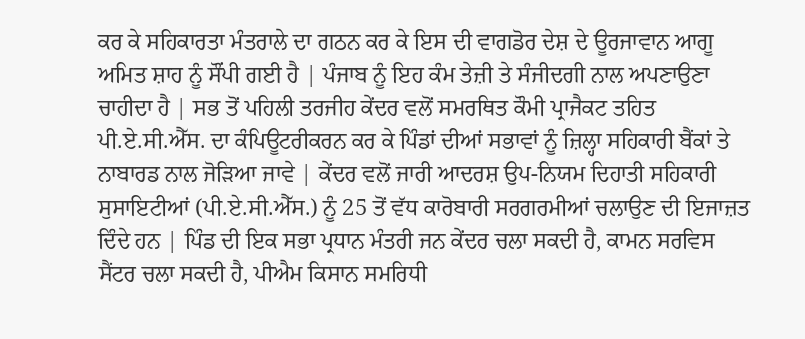ਕਰ ਕੇ ਸਹਿਕਾਰਤਾ ਮੰਤਰਾਲੇ ਦਾ ਗਠਨ ਕਰ ਕੇ ਇਸ ਦੀ ਵਾਗਡੋਰ ਦੇਸ਼ ਦੇ ਊਰਜਾਵਾਨ ਆਗੂ ਅਮਿਤ ਸ਼ਾਹ ਨੂੰ ਸੌਂਪੀ ਗਈ ਹੈ | ਪੰਜਾਬ ਨੂੰ ਇਹ ਕੰਮ ਤੇਜ਼ੀ ਤੇ ਸੰਜੀਦਗੀ ਨਾਲ ਅਪਣਾਉਣਾ ਚਾਹੀਦਾ ਹੈ | ਸਭ ਤੋਂ ਪਹਿਲੀ ਤਰਜੀਹ ਕੇਂਦਰ ਵਲੋਂ ਸਮਰਥਿਤ ਕੌਮੀ ਪ੍ਰਾਜੈਕਟ ਤਹਿਤ ਪੀ.ਏ.ਸੀ.ਐੱਸ. ਦਾ ਕੰਪਿਊਟਰੀਕਰਨ ਕਰ ਕੇ ਪਿੰਡਾਂ ਦੀਆਂ ਸਭਾਵਾਂ ਨੂੰ ਜ਼ਿਲ੍ਹਾ ਸਹਿਕਾਰੀ ਬੈਂਕਾਂ ਤੇ ਨਾਬਾਰਡ ਨਾਲ ਜੋੜਿਆ ਜਾਵੇ | ਕੇਂਦਰ ਵਲੋਂ ਜਾਰੀ ਆਦਰਸ਼ ਉਪ-ਨਿਯਮ ਦਿਹਾਤੀ ਸਹਿਕਾਰੀ ਸੁਸਾਇਟੀਆਂ (ਪੀ.ਏ.ਸੀ.ਐੱਸ.) ਨੂੰ 25 ਤੋਂ ਵੱਧ ਕਾਰੋਬਾਰੀ ਸਰਗਰਮੀਆਂ ਚਲਾਉਣ ਦੀ ਇਜਾਜ਼ਤ ਦਿੰਦੇ ਹਨ | ਪਿੰਡ ਦੀ ਇਕ ਸਭਾ ਪ੍ਰਧਾਨ ਮੰਤਰੀ ਜਨ ਕੇਂਦਰ ਚਲਾ ਸਕਦੀ ਹੈ, ਕਾਮਨ ਸਰਵਿਸ ਸੈਂਟਰ ਚਲਾ ਸਕਦੀ ਹੈ, ਪੀਐਮ ਕਿਸਾਨ ਸਮਰਿਧੀ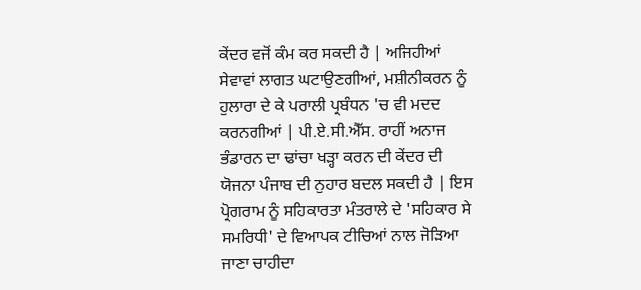ਕੇਂਦਰ ਵਜੋਂ ਕੰਮ ਕਰ ਸਕਦੀ ਹੈ | ਅਜਿਹੀਆਂ ਸੇਵਾਵਾਂ ਲਾਗਤ ਘਟਾਉਣਗੀਆਂ, ਮਸ਼ੀਨੀਕਰਨ ਨੂੰ ਹੁਲਾਰਾ ਦੇ ਕੇ ਪਰਾਲੀ ਪ੍ਰਬੰਧਨ 'ਚ ਵੀ ਮਦਦ ਕਰਨਗੀਆਂ | ਪੀ.ਏ.ਸੀ.ਐੱਸ. ਰਾਹੀਂ ਅਨਾਜ ਭੰਡਾਰਨ ਦਾ ਢਾਂਚਾ ਖੜ੍ਹਾ ਕਰਨ ਦੀ ਕੇਂਦਰ ਦੀ ਯੋਜਨਾ ਪੰਜਾਬ ਦੀ ਨੁਹਾਰ ਬਦਲ ਸਕਦੀ ਹੈ | ਇਸ ਪ੍ਰੋਗਰਾਮ ਨੂੰ ਸਹਿਕਾਰਤਾ ਮੰਤਰਾਲੇ ਦੇ 'ਸਹਿਕਾਰ ਸੇ ਸਮਰਿਧੀ' ਦੇ ਵਿਆਪਕ ਟੀਚਿਆਂ ਨਾਲ ਜੋੜਿਆ ਜਾਣਾ ਚਾਹੀਦਾ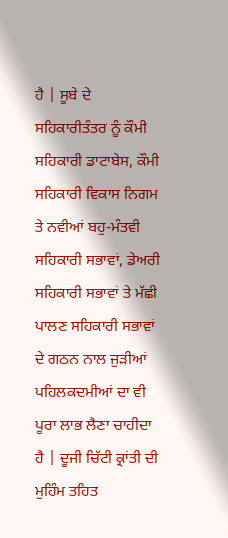ਹੈ | ਸੂਬੇ ਦੇ ਸਹਿਕਾਰੀਤੰਤਰ ਨੂੰ ਕੌਮੀ ਸਹਿਕਾਰੀ ਡਾਟਾਬੇਸ, ਕੌਮੀ ਸਹਿਕਾਰੀ ਵਿਕਾਸ ਨਿਗਮ ਤੇ ਨਵੀਆਂ ਬਹੁ-ਮੰਤਵੀ ਸਹਿਕਾਰੀ ਸਭਾਵਾਂ, ਡੇਅਰੀ ਸਹਿਕਾਰੀ ਸਭਾਵਾਂ ਤੇ ਮੱਛੀ ਪਾਲਣ ਸਹਿਕਾਰੀ ਸਭਾਵਾਂ ਦੇ ਗਠਨ ਨਾਲ ਜੁੜੀਆਂ ਪਹਿਲਕਦਮੀਆਂ ਦਾ ਵੀ ਪੂਰਾ ਲਾਭ ਲੈਣਾ ਚਾਹੀਦਾ ਹੈ | ਦੂਜੀ ਚਿੱਟੀ ਕ੍ਰਾਂਤੀ ਦੀ ਮੁਹਿੰਮ ਤਹਿਤ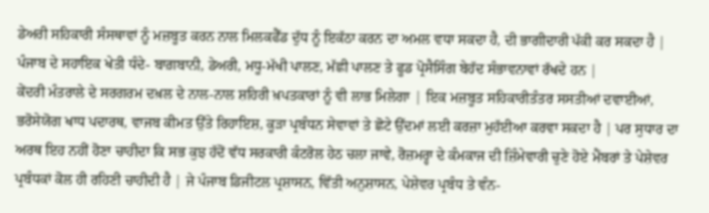ਡੇਅਰੀ ਸਹਿਕਾਰੀ ਸੰਸਥਾਵਾਂ ਨੂੰ ਮਜ਼ਬੂਤ ਕਰਨ ਨਾਲ ਮਿਲਕਫੈੱਡ ਦੁੱਧ ਨੂੰ ਇਕੱਠਾ ਕਰਨ ਦਾ ਅਮਲ ਵਧਾ ਸਕਦਾ ਹੈ, ਦੀ ਭਾਗੀਦਾਰੀ ਪੱਕੀ ਕਰ ਸਕਦਾ ਹੈ | ਪੰਜਾਬ ਦੇ ਸਹਾਇਕ ਖੇਤੀ ਧੰਦੇ- ਬਾਗ਼ਬਾਨੀ, ਡੇਅਰੀ, ਮਧੂ-ਮੱਖੀ ਪਾਲਣ, ਮੱਛੀ ਪਾਲਣ ਤੇ ਫੂਡ ਪ੍ਰੋਸੈਸਿੰਗ ਬੇਹੱਦ ਸੰਭਾਵਨਾਵਾਂ ਰੱਖਦੇ ਹਨ |
ਕੇਂਦਰੀ ਮੰਤਰਾਲੇ ਦੇ ਸਰਗਰਮ ਦਖ਼ਲ ਦੇ ਨਾਲ-ਨਾਲ ਸ਼ਹਿਰੀ ਖ਼ਪਤਕਾਰਾਂ ਨੂੰ ਵੀ ਲਾਭ ਮਿਲੇਗਾ | ਇਕ ਮਜ਼ਬੂਤ ਸਹਿਕਾਰੀਤੰਤਰ ਸਸਤੀਆਂ ਦਵਾਈਆਂ, ਭਰੋਸੇਯੋਗ ਖਾਧ ਪਦਾਰਥ, ਵਾਜਬ ਕੀਮਤ ਉੱਤੇ ਰਿਹਾਇਸ਼, ਕੂੜਾ ਪ੍ਰਬੰਧਨ ਸੇਵਾਵਾਂ ਤੇ ਛੋਟੇ ਉੱਦਮਾਂ ਲਈ ਕਰਜ਼ਾ ਮੁਹੱਈਆ ਕਰਵਾ ਸਕਦਾ ਹੈ | ਪਰ ਸੁਧਾਰ ਦਾ ਅਰਥ ਇਹ ਨਹੀਂ ਹੋਣਾ ਚਾਹੀਦਾ ਕਿ ਸਭ ਕੁਝ ਹੱਦੋਂ ਵੱਧ ਸਰਕਾਰੀ ਕੰਟਰੋਲ ਹੇਠ ਚਲਾ ਜਾਵੇ, ਰੋਜ਼ਮਰ੍ਹਾ ਦੇ ਕੰਮਕਾਜ ਦੀ ਜ਼ਿੰਮੇਵਾਰੀ ਚੁਣੇ ਹੋਏ ਮੈਂਬਰਾਂ ਤੇ ਪੇਸ਼ੇਵਰ ਪ੍ਰਬੰਧਕਾਂ ਕੋਲ ਹੀ ਰਹਿਣੀ ਚਾਹੀਦੀ ਹੈ | ਜੇ ਪੰਜਾਬ ਡਿਜੀਟਲ ਪ੍ਰਸ਼ਾਸਨ, ਵਿੱਤੀ ਅਨੁਸ਼ਾਸਨ, ਪੇਸ਼ੇਵਰ ਪ੍ਰਬੰਧ ਤੇ ਵੰਨ-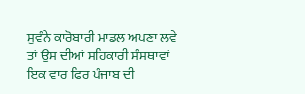ਸੁਵੰਨੇ ਕਾਰੋਬਾਰੀ ਮਾਡਲ ਅਪਣਾ ਲਵੇ ਤਾਂ ਉਸ ਦੀਆਂ ਸਹਿਕਾਰੀ ਸੰਸਥਾਵਾਂ ਇਕ ਵਾਰ ਫਿਰ ਪੰਜਾਬ ਦੀ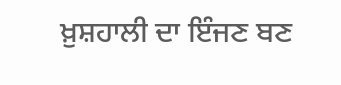ਖ਼ੁਸ਼ਹਾਲੀ ਦਾ ਇੰਜਣ ਬਣ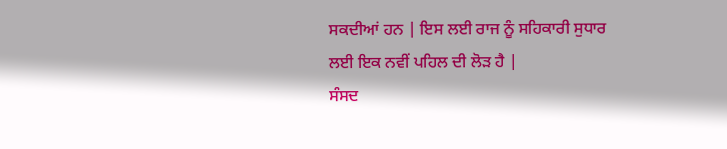ਸਕਦੀਆਂ ਹਨ | ਇਸ ਲਈ ਰਾਜ ਨੂੰ ਸਹਿਕਾਰੀ ਸੁਧਾਰ ਲਈ ਇਕ ਨਵੀਂ ਪਹਿਲ ਦੀ ਲੋੜ ਹੈ |
ਸੰਸਦ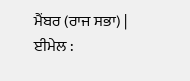ਮੈਂਬਰ (ਰਾਜ ਸਭਾ) |
ਈਮੇਲ :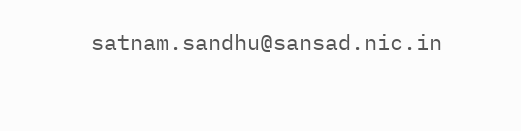satnam.sandhu@sansad.nic.in